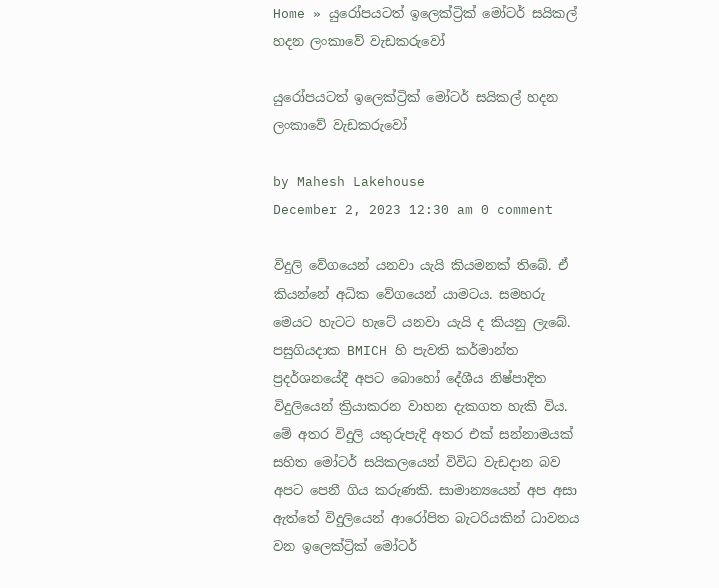Home » යුරෝපයටත් ඉලෙක්ට්‍රික් මෝටර් සයිකල් හදන ලංකාවේ වැඩකරුවෝ

යුරෝපයටත් ඉලෙක්ට්‍රික් මෝටර් සයිකල් හදන ලංකාවේ වැඩකරුවෝ

by Mahesh Lakehouse
December 2, 2023 12:30 am 0 comment

විදුලි වේගයෙන් යනවා යැයි කියමනක් තිබේ. ඒ කියන්නේ අධික වේගයෙන් යාමටය. සමහරු මෙයට හැටට හැටේ යනවා යැයි ද කියනු ලැබේ. පසුගියදාක BMICH හි පැවති කර්මාන්ත ප්‍රදර්ශනයේදී අපට බොහෝ දේශීය නිෂ්පාදිත විදුලියෙන් ක්‍රියාකරන වාහන දැකගත හැකි විය. මේ අතර විදුලි යතුරුපැදි අතර එක් සන්නාමයක් සහිත මෝටර් සයිකලයෙන් විවිධ වැඩදාන බව අපට පෙනී ගිය කරුණකි. සාමාන්‍යයෙන් අප අසා ඇත්තේ විදුලියෙන් ආරෝපිත බැටරියකින් ධාවනය වන ඉලෙක්ට්‍රික් මෝටර්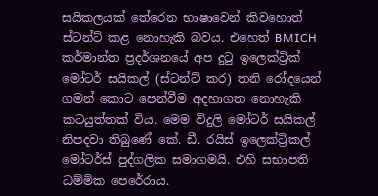සයිකලයක් තේරෙන භාෂාවෙන් කිවහොත් ස්ටන්ට් කළ නොහැකි බවය. එහෙත් BMICH කර්මාන්ත ප්‍රදර්ශනයේ අප දුටු ඉලෙක්ට්‍රික් මෝටර් සයිකල් (ස්ටන්ට් කර) තනි රෝදයෙන් ගමන් කොට පෙන්වීම අදහාගත නොහැකි කටයුත්තක් විය. මෙම විදුලි මෝටර් සයිකල් නිපදවා තිබුණේ කේ. ඩී. රයිස් ඉලෙක්ට්‍රිකල් මෝටර්ස් පුද්ගලික සමාගමයි. එහි සභාපති ධම්මික පෙරේරාය.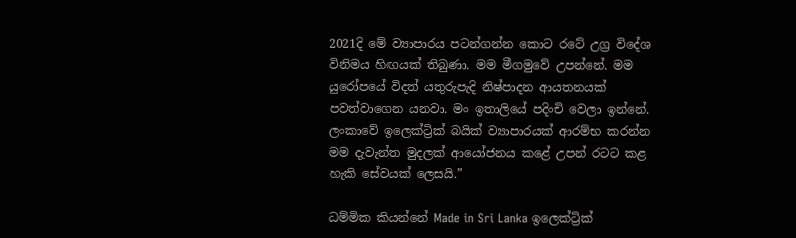2021දි මේ ව්‍යාපාරය පටන්ගන්න කොට රටේ උග්‍ර විදේශ විනිමය හිඟයක් තිබුණා. මම මීගමුවේ උපන්නේ. මම යුරෝපයේ විදත් යතුරුපැදි නිෂ්පාදන ආයතනයක් පවත්වාගෙන යනවා. මං ඉතාලියේ පදිංචි වෙලා ඉන්නේ. ලංකාවේ ඉලෙක්ට්‍රික් බයික් ව්‍යාපාරයක් ආරම්භ කරන්න මම දැවැන්ත මුදලක් ආයෝජනය කළේ උපන් රටට කළ හැකි සේවයක් ලෙසයි.”

ධම්මික කියන්නේ Made in Sri Lanka ඉලෙක්ට්‍රික්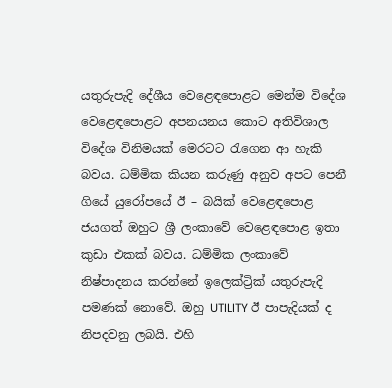යතුරුපැදි දේශීය වෙළෙඳපොළට මෙන්ම විදේශ වෙළෙඳපොළට අපනයනය කොට අතිවිශාල විදේශ විනිමයක් මෙරටට රැගෙන ආ හැකි බවය. ධම්මික කියන කරුණු අනුව අපට පෙනී ගියේ යුරෝපයේ ඊ – බයික් වෙළෙඳපොළ ජයගත් ඔහුට ශ්‍රී ලංකාවේ වෙළෙඳපොළ ඉතා කුඩා එකක් බවය. ධම්මික ලංකාවේ නිෂ්පාදනය කරන්නේ ඉලෙක්ට්‍රික් යතුරුපැදි පමණක් නොවේ. ඔහු UTILITY ඊ පාපැදියක් ද නිපදවනු ලබයි. එහි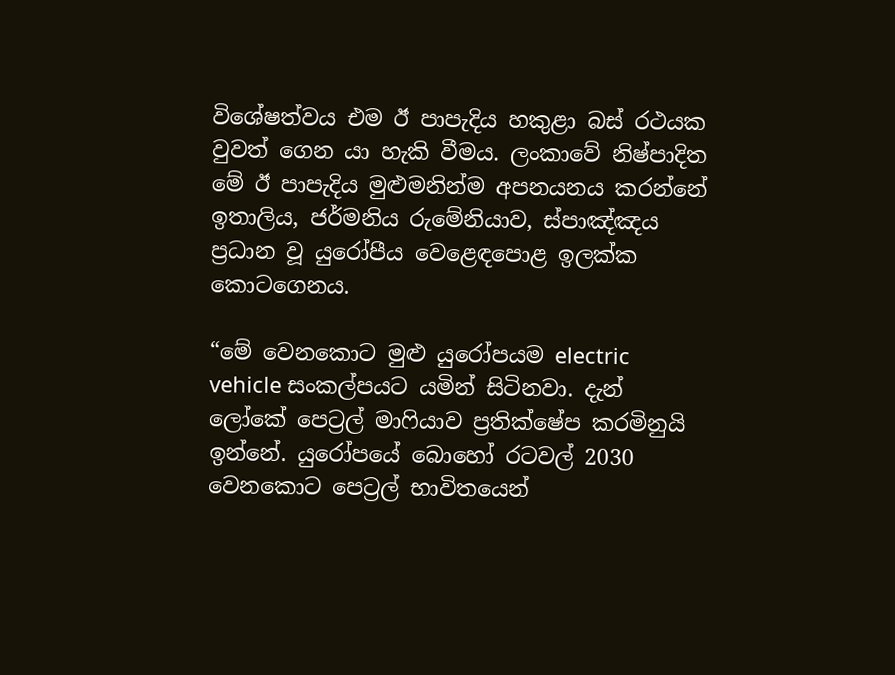විශේෂත්වය එම ඊ පාපැදිය හකුළා බස් රථයක වුවත් ගෙන යා හැකි වීමය. ලංකාවේ නිෂ්පාදිත මේ ඊ පාපැදිය මුළුමනින්ම අපනයනය කරන්නේ ඉතාලිය, ජර්මනිය රුමේනියාව, ස්පාඤ්ඤය ප්‍රධාන වූ යුරෝපීය වෙළෙඳපොළ ඉලක්ක කොටගෙනය.

“මේ වෙනකොට මුළු යුරෝපයම electric vehicle සංකල්පයට යමින් සිටිනවා. දැන් ලෝකේ පෙට්‍රල් මාෆියාව ප්‍රතික්ෂේප කරමිනුයි ඉන්නේ. යුරෝපයේ බොහෝ රටවල් 2030 වෙනකොට පෙට්‍රල් භාවිතයෙන්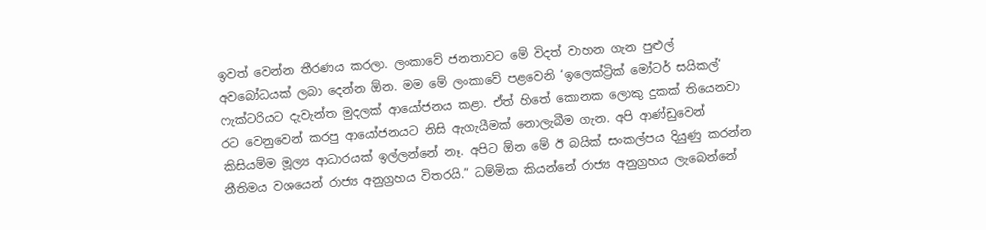ඉවත් වෙන්න තීරණය කරලා. ලංකාවේ ජනතාවට මේ විදත් වාහන ගැන පුළුල් අවබෝධයක් ලබා දෙන්න ඕන. මම මේ ලංකාවේ පළවෙනි ‘ඉලෙක්ට්‍රික් මෝටර් සයිකල්‘ ෆැක්ටරියට දැවැන්ත මුදලක් ආයෝජනය කළා. ඒත් හිතේ කොනක ලොකු දුකක් තියෙනවා රට වෙනුවෙන් කරපු ආයෝජනයට නිසි ඇගැයීමක් නොලැබීම ගැන. අපි ආණ්ඩුවෙන් කිසියම්ම මූල්‍ය ආධාරයක් ඉල්ලන්නේ නෑ. අපිට ඕන මේ ඊ බයික් සංකල්පය දියුණු කරන්න නීතිමය වශයෙන් රාජ්‍ය අනුග්‍රහය විතරයි.” ධම්මික කියන්නේ රාජ්‍ය අනුග්‍රහය ලැබෙන්නේ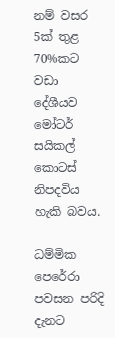නම් වසර 5ක් තුළ 70%කට වඩා දේශීයව මෝටර් සයිකල් කොටස් නිපදවිය හැකි බවය.

ධම්මික පෙරේරා පවසන පරිදි දැනට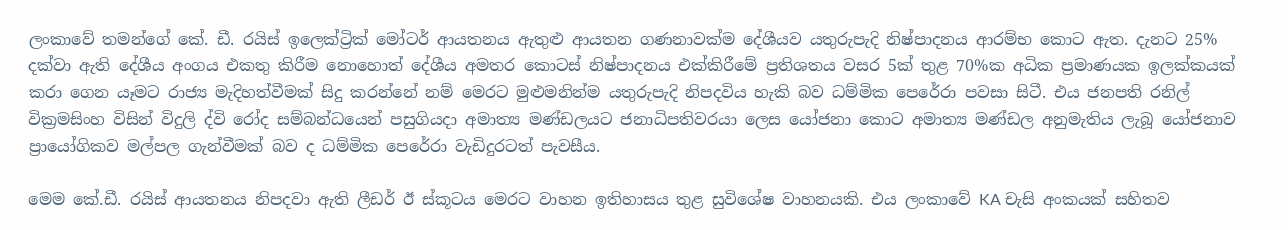ලංකාවේ තමන්ගේ කේ. ඩී. රයිස් ඉලෙක්ට්‍රික් මෝටර් ආයතනය ඇතුළු ආයතන ගණනාවක්ම දේශීයව යතුරුපැදි නිෂ්පාදනය ආරම්භ කොට ඇත. දැනට 25% දක්වා ඇති දේශීය අංගය එකතු කිරීම නොහොත් දේශීය අමතර කොටස් නිෂ්පාදනය එක්කිරීමේ ප්‍රතිශතය වසර 5ක් තුළ 70%ක අධික ප්‍රමාණයක ඉලක්කයක් කරා ගෙන යෑමට රාජ්‍ය මැදිහත්වීමක් සිදු කරන්නේ නම් මෙරට මුළුමනින්ම යතුරුපැදි නිපදවිය හැකි බව ධම්මික පෙරේරා පවසා සිටී. එය ජනපති රනිල් වික්‍රමසිංහ විසින් විදුලි ද්වි රෝද සම්බන්ධයෙන් පසුගියදා අමාත්‍ය මණ්ඩලයට ජනාධිපතිවරයා ලෙස යෝජනා කොට අමාත්‍ය මණ්ඩල අනුමැතිය ලැබූ යෝජනාව ප්‍රායෝගිකව මල්පල ගැන්වීමක් බව ද ධම්මික පෙරේරා වැඩිදුරටත් පැවසීය.

මෙම කේ.ඩී. රයිස් ආයතනය නිපදවා ඇති ලීඩර් ඊ ස්කූටය මෙරට වාහන ඉතිහාසය තුළ සුවිශේෂ වාහනයකි. එය ලංකාවේ KA චැසි අංකයක් සහිතව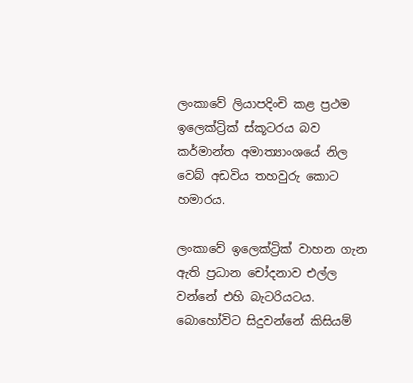ලංකාවේ ලියාපදිංචි කළ ප්‍රථම ඉලෙක්ට්‍රික් ස්කූටරය බව කර්මාන්ත අමාත්‍යාංශයේ නිල වෙබ් අඩවිය තහවුරු කොට හමාරය.

ලංකාවේ ඉලෙක්ට්‍රික් වාහන ගැන ඇති ප්‍රධාන චෝදනාව එල්ල වන්නේ එහි බැටරියටය. බොහෝවිට සිදුවන්නේ කිසියම්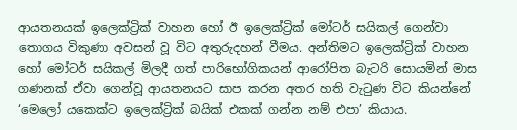ආයතනයක් ඉලෙක්ට්‍රික් වාහන හෝ ඊ ඉලෙක්ට්‍රික් මෝටර් සයිකල් ගෙන්වා තොගය විකුණා අවසන් වූ විට අතුරුදහන් වීමය. අන්තිමට ඉලෙක්ට්‍රික් වාහන හෝ මෝටර් සයිකල් මිලදී ගත් පාරිභෝගිකයන් ආරෝපිත බැටරි සොයමින් මාස ගණනක් ඒවා ගෙන්වූ ආයතනයට සාප කරන අතර හති වැටුණ විට කියන්නේ ‘මෙලෝ යකෙක්ට ඉලෙක්ට්‍රික් බයික් එකක් ගන්න නම් එපා’ කියාය.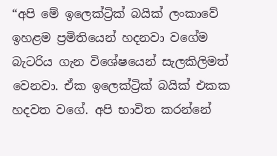“අපි මේ ඉලෙක්ට්‍රික් බයික් ලංකාවේ ඉහළම ප්‍රමිතියෙන් හදනවා වගේම බැටරිය ගැන විශේෂයෙන් සැලකිලිමත් වෙනවා. ඒක ඉලෙක්ට්‍රික් බයික් එකක හදවත වගේ. අපි භාවිත කරන්නේ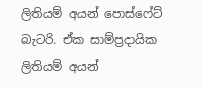ලිතියම් අයන් පොස්ෆේට් බැටරි. ඒක සාම්ප්‍රදායික ලිතියම් අයන්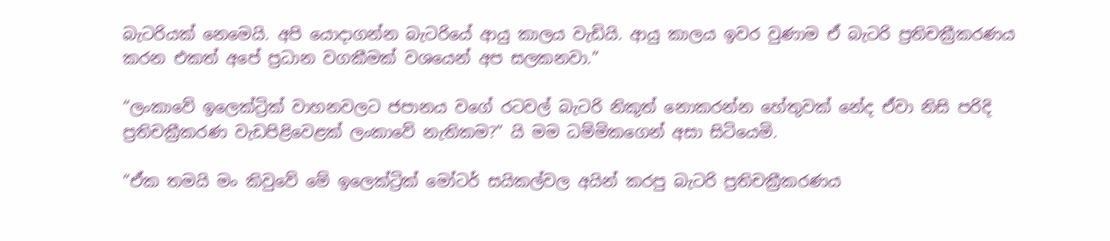බැටරියක් නෙමෙයි. අපි යොදාගන්න බැටරියේ ආයු කාලය වැඩියි. ආයු කාලය ඉවර වුණාම ඒ බැටරි ප්‍රතිචක්‍රීකරණය කරන එකත් අපේ ප්‍රධාන වගකීමක් වශයෙන් අප සලකනවා.”

“ලංකාවේ ඉලෙක්ට්‍රික් වාහනවලට ජපානය වගේ රටවල් බැටරි නිකුත් නොකරන්න හේතුවක් නේද ඒවා නිසි පරිදි ප්‍රතිචක්‍රීකරණ වැඩපිළිවෙළක් ලංකාවේ නැතිකම?” යි මම ධම්මිකගෙන් අසා සිටියෙමි.

“ඒක තමයි මං කිවුවේ මේ ඉලෙක්ට්‍රික් මෝටර් සයිකල්වල අයින් කරපු බැටරි ප්‍රතිචක්‍රීකරණය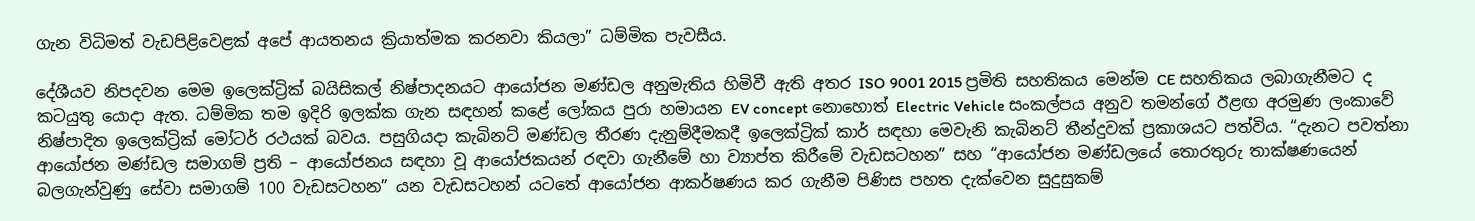ගැන විධිමත් වැඩපිළිවෙළක් අපේ ආයතනය ක්‍රියාත්මක කරනවා කියලා” ධම්මික පැවසීය.

දේශීයව නිපදවන මෙම ඉලෙක්ට්‍රික් බයිසිකල් නිෂ්පාදනයට ආයෝජන මණ්ඩල අනුමැතිය හිමිවී ඇති අතර ISO 9001 2015 ප්‍රමිති සහතිකය මෙන්ම CE සහතිකය ලබාගැනීමට ද කටයුතු යොදා ඇත. ධම්මික තම ඉදිරි ඉලක්ක ගැන සඳහන් කළේ ලෝකය පුරා හමායන EV concept නොහොත් Electric Vehicle සංකල්පය අනුව තමන්ගේ ඊළඟ අරමුණ ලංකාවේ නිෂ්පාදිත ඉලෙක්ට්‍රික් මෝටර් රථයක් බවය. පසුගියදා කැබිනට් මණ්ඩල තීරණ දැනුම්දීමකදී ඉලෙක්ට්‍රික් කාර් සඳහා මෙවැනි කැබිනට් තීන්දුවක් ප්‍රකාශයට පත්විය. “දැනට පවත්නා ආයෝජන මණ්ඩල සමාගම් ප්‍රති – ආයෝජනය සඳහා වූ ආයෝජකයන් රඳවා ගැනීමේ හා ව්‍යාප්ත කිරීමේ වැඩසටහන” සහ “ආයෝජන මණ්ඩලයේ තොරතුරු තාක්ෂණයෙන් බලගැන්වුණු සේවා සමාගම් 100 වැඩසටහන” යන වැඩසටහන් යටතේ ආයෝජන ආකර්ෂණය කර ගැනීම පිණිස පහත දැක්වෙන සුදුසුකම්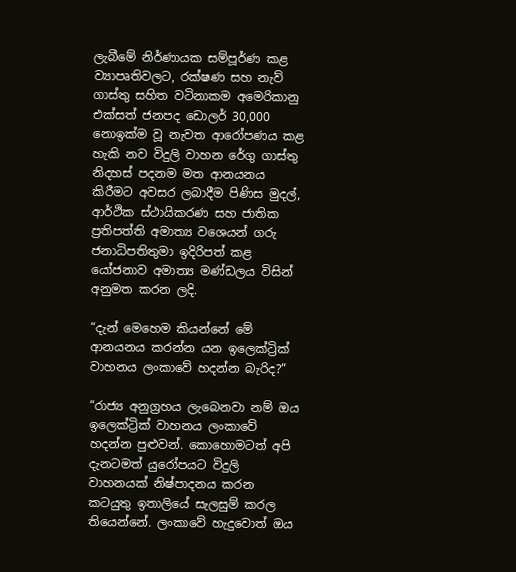ලැබීමේ නිර්ණායක සම්පූර්ණ කළ ව්‍යාපෘතිවලට, රක්ෂණ සහ නැව් ගාස්තු සහිත වටිනාකම අමෙරිකානු එක්සත් ජනපද ඩොලර් 30,000 නොඉක්ම වූ නැවත ආරෝපණය කළ හැකි නව විදුලි වාහන රේගු ගාස්තු නිදහස් පදනම මත ආනයනය කිරීමට අවසර ලබාදීම පිණිස මුදල්, ආර්ථික ස්ථායිකරණ සහ ජාතික ප්‍රතිපත්ති අමාත්‍ය වශ‍ෙයන් ගරු ජනාධිපතිතුමා ඉදිරිපත් කළ යෝජනාව අමාත්‍ය මණ්ඩලය විසින් අනුමත කරන ලදි.

“දැන් මෙහෙම කියන්නේ මේ ආනයනය කරන්න යන ඉලෙක්ට්‍රික් වාහනය ලංකාවේ හදන්න බැරිද?”

“රාජ්‍ය අනුග්‍රහය ලැබෙනවා නම් ඔය ඉලෙක්ට්‍රික් වාහනය ලංකාවේ හදන්න පුළුවන්. කොහොමටත් අපි දැනටමත් යුරෝපයට විදුලි වාහනයක් නිෂ්පාදනය කරන කටයුතු ඉතාලියේ සැලසුම් කරල තියෙන්නේ. ලංකාවේ හැදුවොත් ඔය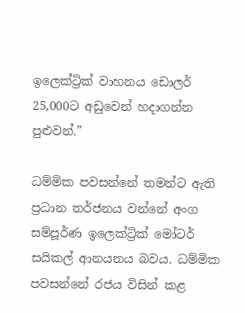ඉලෙක්ට්‍රික් වාහනය ඩොලර් 25,000ට අඩුවෙන් හදාගන්න පුළුවන්.”

ධම්මික පවසන්නේ තමන්ට ඇති ප්‍රධාන තර්ජනය වන්නේ අංග සම්පූර්ණ ඉලෙක්ට්‍රික් මෝටර් සයිකල් ආනයනය බවය. ධම්මික පවසන්නේ රජය විසින් කළ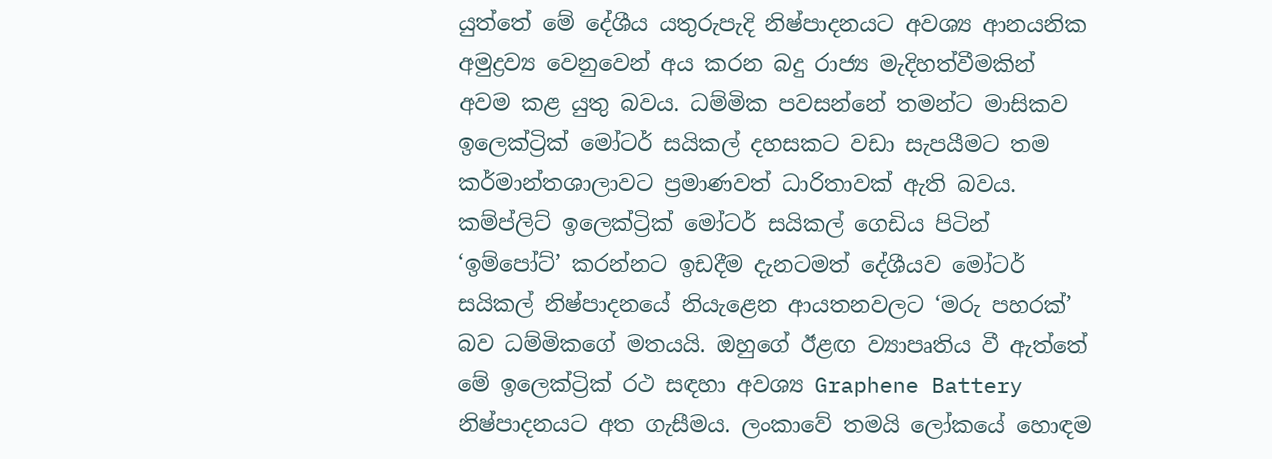යුත්තේ මේ දේශීය යතුරුපැදි නිෂ්පාදනයට අවශ්‍ය ආනයනික අමුද්‍රව්‍ය වෙනුවෙන් අය කරන බදු රාජ්‍ය මැදිහත්වීමකින් අවම කළ යුතු බවය. ධම්මික පවසන්නේ තමන්ට මාසිකව ඉලෙක්ට්‍රික් මෝටර් සයිකල් දහසකට වඩා සැපයීමට තම කර්මාන්තශාලාවට ප්‍රමාණවත් ධාරිතාවක් ඇති බවය. කම්ප්ලිට් ඉලෙක්ට්‍රික් මෝටර් සයිකල් ගෙඩිය පිටින් ‘ඉම්පෝට්’ කරන්නට ඉඩදීම දැනටමත් දේශීයව මෝටර් සයිකල් නිෂ්පාදනයේ නියැළෙන ආයතනවලට ‘මරු පහරක්’ බව ධම්මිකගේ මතයයි. ඔහුගේ ඊළඟ ව්‍යාපෘතිය වී ඇත්තේ මේ ඉලෙක්ට්‍රික් රථ සඳහා අවශ්‍ය Graphene Battery නිෂ්පාදනයට අත ගැසීමය. ලංකාවේ තමයි ලෝකයේ හොඳම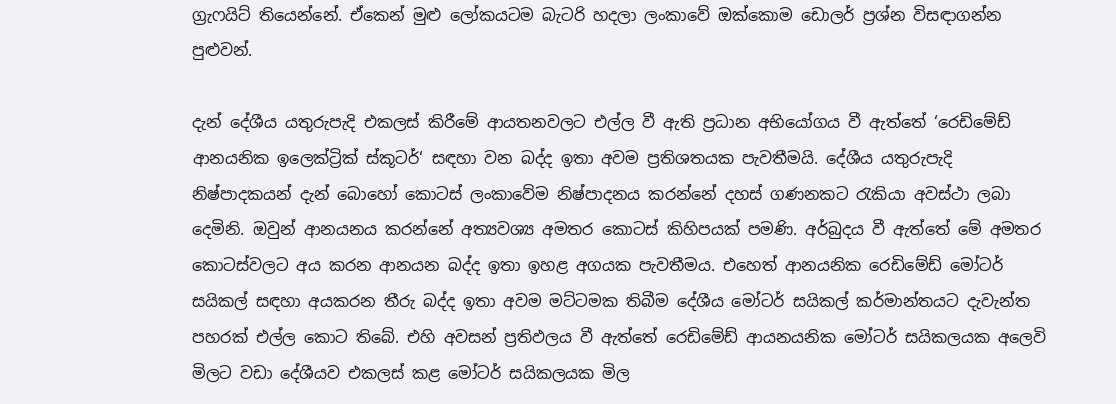ග්‍රැෆයිට් තියෙන්නේ. ඒකෙන් මුළු ලෝකයටම බැටරි හදලා ලංකාවේ ඔක්කොම ඩොලර් ප්‍රශ්න විසඳාගන්න පුළුවන්.

දැන් දේශීය යතුරුපැදි එකලස් කිරීමේ ආයතනවලට එල්ල වී ඇති ප්‍රධාන අභියෝගය වී ඇත්තේ ‘රෙඩිමේඩ් ආනයනික ඉලෙක්ට්‍රික් ස්කූටර්‘ සඳහා වන බද්ද ඉතා අවම ප්‍රතිශතයක පැවතීමයි. දේශීය යතුරුපැදි නිෂ්පාදකයන් දැන් බොහෝ කොටස් ලංකාවේම නිෂ්පාදනය කරන්නේ දහස් ගණනකට රැකියා අවස්ථා ලබා දෙමිනි. ඔවුන් ආනයනය කරන්නේ අත්‍යවශ්‍ය අමතර කොටස් කිහිපයක් පමණි. අර්බුදය වී ඇත්තේ මේ අමතර කොටස්වලට අය කරන ආනයන බද්ද ඉතා ඉහළ අගයක පැවතීමය. එහෙත් ආනයනික රෙඩිමේඩ් මෝටර් සයිකල් සඳහා අයකරන තීරු බද්ද ඉතා අවම මට්ටමක තිබීම දේශීය මෝටර් සයිකල් කර්මාන්තයට දැවැන්ත පහරක් එල්ල කොට තිබේ. එහි අවසන් ප්‍රතිඵලය වී ඇත්තේ රෙඩිමේඩ් ආයනයනික මෝටර් සයිකලයක අලෙවි මිලට වඩා දේශීයව එකලස් කළ මෝටර් සයිකලයක මිල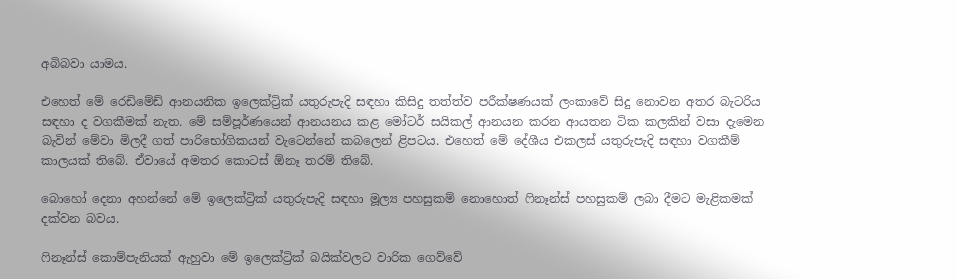අබිබවා යාමය.

එහෙත් මේ රෙඩිමේඩ් ආනයනික ඉලෙක්ට්‍රික් යතුරුපැදි සඳහා කිසිදු තත්ත්ව පරීක්ෂණයක් ලංකාවේ සිදු නොවන අතර බැටරිය සඳහා ද වගකීමක් නැත. මේ සම්පූර්ණයෙන් ආනයනය කළ මෝටර් සයිකල් ආනයන කරන ආයතන ටික කලකින් වසා දැමෙන බැවින් මේවා මිලදී ගත් පාරිභෝගිකයන් වැටෙන්නේ කබලෙන් ළිපටය. එහෙත් මේ දේශීය එකලස් යතුරුපැදි සඳහා වගකීම් කාලයක් තිබේ. ඒවායේ අමතර කොටස් ඕනෑ තරම් තිබේ.

බොහෝ දෙනා අහන්නේ මේ ඉලෙක්ට්‍රික් යතුරුපැදි සඳහා මූල්‍ය පහසුකම් නොහොත් ෆිනෑන්ස් පහසුකම් ලබා දීමට මැළිකමක් දක්වන බවය.

ෆිනෑන්ස් කොම්පැනියක් ඇහුවා මේ ඉලෙක්ට්‍රික් බයික්වලට වාරික ගෙව්වේ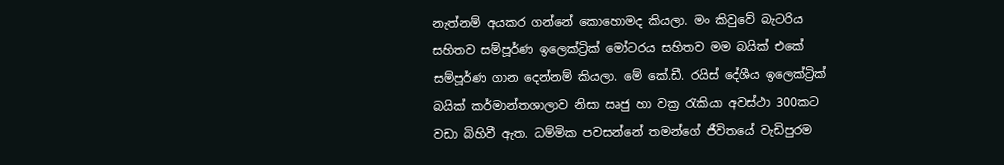නැත්නම් අයකර ගන්නේ කොහොමද කියලා. මං කිවුවේ බැටරිය සහිතව සම්පූර්ණ ඉලෙක්ට්‍රික් මෝටරය සහිතව මම බයික් එකේ සම්පූර්ණ ගාන දෙන්නම් කියලා. මේ කේ.ඩී. රයිස් දේශීය ඉලෙක්ට්‍රික් බයික් කර්මාන්තශාලාව නිසා ඍජු හා වක්‍ර රැකියා අවස්ථා 300කට වඩා බිහිවී ඇත. ධම්මික පවසන්නේ තමන්ගේ ජීවිතයේ වැඩිපුරම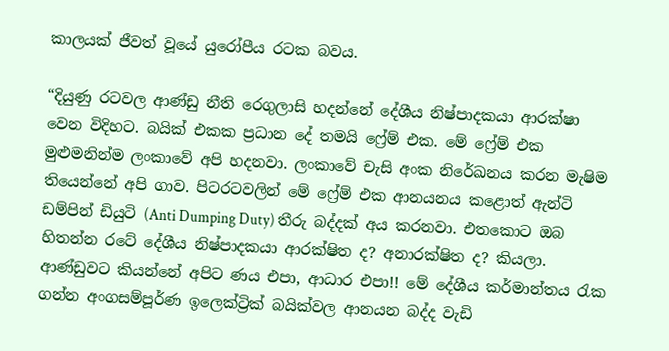කාලයක් ජීවත් වූයේ යුරෝපීය රටක බවය.

“දියුණු රටවල ආණ්ඩු නීති රෙගුලාසි හදන්නේ දේශීය නිෂ්පාදකයා ආරක්ෂා වෙන විදිහට. බයික් එකක ප්‍රධාන දේ තමයි ෆ්‍රේම් එක. මේ ෆ්‍රේම් එක මුළුමනින්ම ලංකාවේ අපි හදනවා. ලංකාවේ චැසි අංක නිරේඛනය කරන මැෂිම තියෙන්නේ අපි ගාව. පිටරටවලින් මේ ෆ්‍රේම් එක ආනයනය කළොත් ඇන්ටි ඩම්පින් ඩියුටි (Anti Dumping Duty) තීරු බද්දක් අය කරනවා. එතකොට ඔබ හිතන්න රටේ දේශීය නිෂ්පාදකයා ආරක්ෂිත ද? අනාරක්ෂිත ද? කියලා. ආණ්ඩුවට කියන්නේ අපිට ණය එපා, ආධාර එපා!! මේ දේශීය කර්මාන්තය රැක ගන්න අංගසම්පූර්ණ ඉලෙක්ට්‍රික් බයික්වල ආනයන බද්ද වැඩි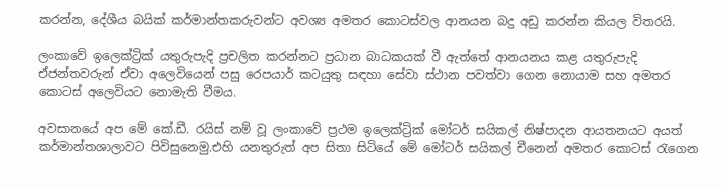කරන්න, දේශීය බයික් කර්මාන්තකරුවන්ට අවශ්‍ය අමතර කොටස්වල ආනයන බදු අඩු කරන්න කියල විතරයි.

ලංකාවේ ඉලෙක්ට්‍රික් යතුරුපැදි ප්‍රචලිත කරන්නට ප්‍රධාන බාධකයක් වී ඇත්තේ ආනයනය කළ යතුරුපැදි ඒජන්තවරුන් ඒවා අලෙවියෙන් පසු රෙපයාර් කටයුතු සඳහා සේවා ස්ථාන පවත්වා ගෙන නොයාම සහ අමතර කොටස් අලෙවියට නොමැති වීමය.

අවසානයේ අප මේ කේ.ඩී. රයිස් නම් වූ ලංකාවේ ප්‍රථම ඉලෙක්ට්‍රික් මෝටර් සයිකල් නිෂ්පාදන ආයතනයට අයත් කර්මාන්තශාලාවට පිවිසුනෙමු.එහි යනතුරුත් අප සිතා සිටියේ මේ මෝටර් සයිකල් චීනෙන් අමතර කොටස් රැගෙන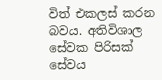විත් එකලස් කරන බවය. අතිවිශාල සේවක පිරිසක් සේවය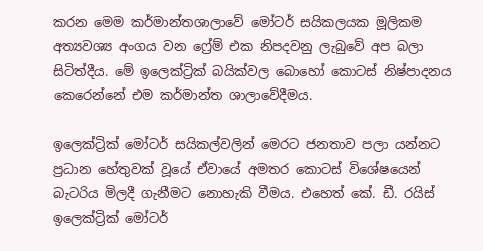කරන මෙම කර්මාන්තශාලාවේ මෝටර් සයිකලයක මූලිකම අත්‍යවශ්‍ය අංගය වන ෆ්‍රේම් එක නිපදවනු ලැබුවේ අප බලා සිටිත්දීය. මේ ඉලෙක්ට්‍රික් බයික්වල බොහෝ කොටස් නිෂ්පාදනය කෙරෙන්නේ එම කර්මාන්ත ශාලාවේදීමය.

ඉලෙක්ට්‍රික් මෝටර් සයිකල්වලින් මෙරට ජනතාව පලා යන්නට ප්‍රධාන හේතුවක් වූයේ ඒවායේ අමතර කොටස් විශේෂයෙන් බැටරිය මිලදී ගැනීමට නොහැකි වීමය. එහෙත් කේ. ඩී. රයිස් ඉලෙක්ට්‍රික් මෝටර්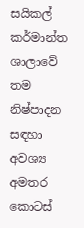සයිකල් කර්මාන්ත ශාලාවේ තම නිෂ්පාදන සඳහා අවශ්‍ය අමතර කොටස්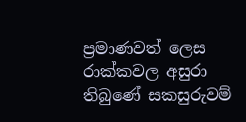ප්‍රමාණවත් ලෙස රාක්කවල අසුරා තිබුණේ සකසුරුවම්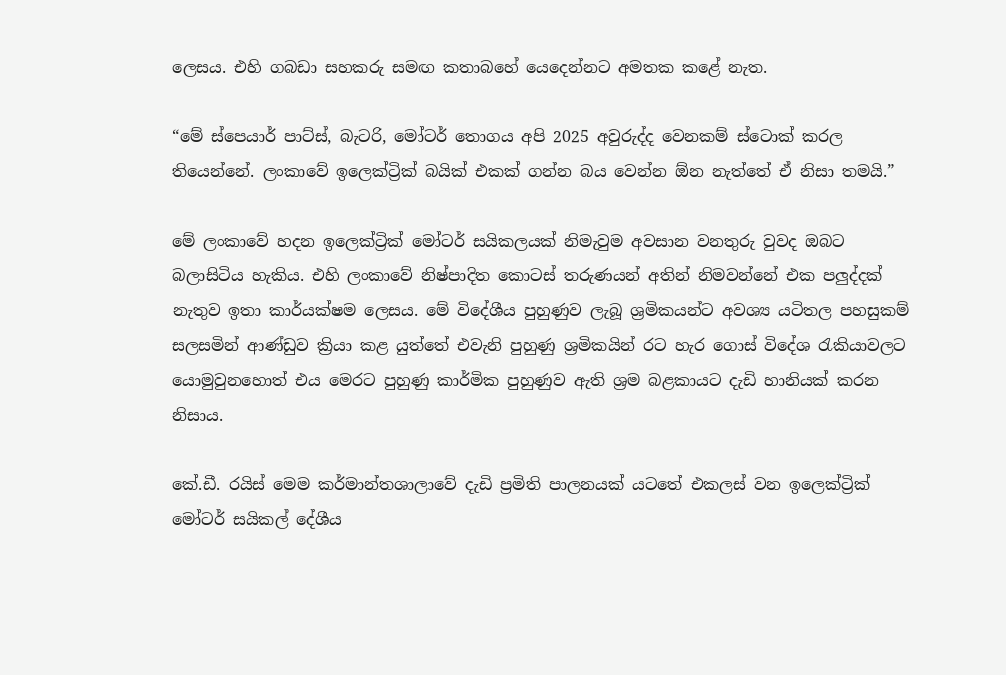ලෙසය. එහි ගබඩා සහකරු සමඟ කතාබහේ යෙදෙන්නට අමතක කළේ නැත.

“මේ ස්පෙයාර් පාට්ස්, බැටරි, මෝටර් තොගය අපි 2025 අවුරුද්ද වෙනකම් ස්ටොක් කරල තියෙන්නේ. ලංකාවේ ඉලෙක්ට්‍රික් බයික් එකක් ගන්න බය වෙන්න ඕන නැත්තේ ඒ නිසා තමයි.”

මේ ලංකාවේ හදන ඉලෙක්ට්‍රික් මෝටර් සයිකලයක් නිමැවුම අවසාන වනතුරු වුවද ඔබට බලාසිටිය හැකිය. එහි ලංකාවේ නිෂ්පාදිත කොටස් තරුණයන් අතින් නිමවන්නේ එක පලුද්දක් නැතුව ඉතා කාර්යක්ෂම ලෙසය. මේ විදේශීය පුහුණුව ලැබූ ශ්‍රමිකයන්ට අවශ්‍ය යටිතල පහසුකම් සලසමින් ආණ්ඩුව ක්‍රියා කළ යුත්තේ එවැනි පුහුණු ශ්‍රමිකයින් රට හැර ගොස් විදේශ රැකියාවලට යොමුවුනහොත් එය මෙරට පුහුණු කාර්මික පුහුණුව ඇති ශ්‍රම බළකායට දැඩි හානියක් කරන නිසාය.

කේ.ඩී. රයිස් මෙම කර්මාන්තශාලාවේ දැඩි ප්‍රමිති පාලනයක් යටතේ එකලස් වන ඉලෙක්ට්‍රික් මෝටර් සයිකල් දේශීය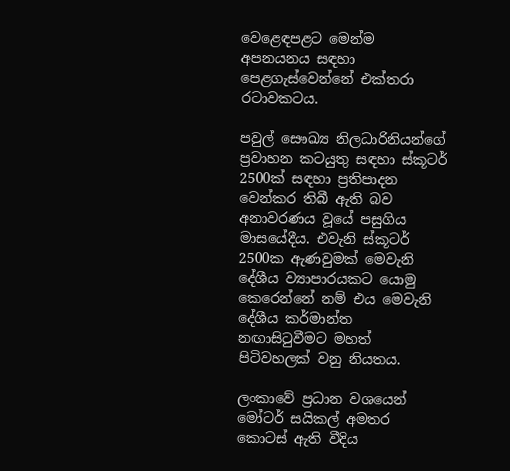වෙළෙඳපළට මෙන්ම අපනයනය සඳහා පෙළගැස්වෙන්නේ එක්තරා රටාවකටය.

පවුල් සෞඛ්‍ය නිලධාරිනියන්ගේ ප්‍රවාහන කටයුතු සඳහා ස්කූටර් 2500ක් සඳහා ප්‍රතිපාදන වෙන්කර තිබී ඇති බව අනාවරණය වූයේ පසුගිය මාසයේදීය. එවැනි ස්කූටර් 2500ක ඇණවුමක් මෙවැනි දේශීය ව්‍යාපාරයකට යොමු කෙරෙන්නේ නම් එය මෙවැනි දේශීය කර්මාන්ත නඟාසිටුවීමට මහත් පිටිවහලක් වනු නියතය.

ලංකාවේ ප්‍රධාන වශයෙන් මෝටර් සයිකල් අමතර කොටස් ඇති වීදිය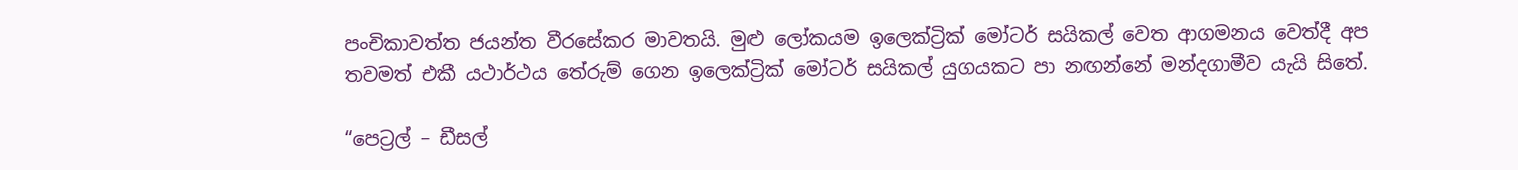පංචිකාවත්ත ජයන්ත වීරසේකර මාවතයි. මුළු ලෝකයම ඉලෙක්ට්‍රික් මෝටර් සයිකල් වෙත ආගමනය වෙත්දී අප තවමත් එකී යථාර්ථය තේරුම් ගෙන ඉලෙක්ට්‍රික් මෝටර් සයිකල් යුගයකට පා නඟන්නේ මන්දගාමීව යැයි සිතේ.

“පෙට්‍රල් – ඩීසල්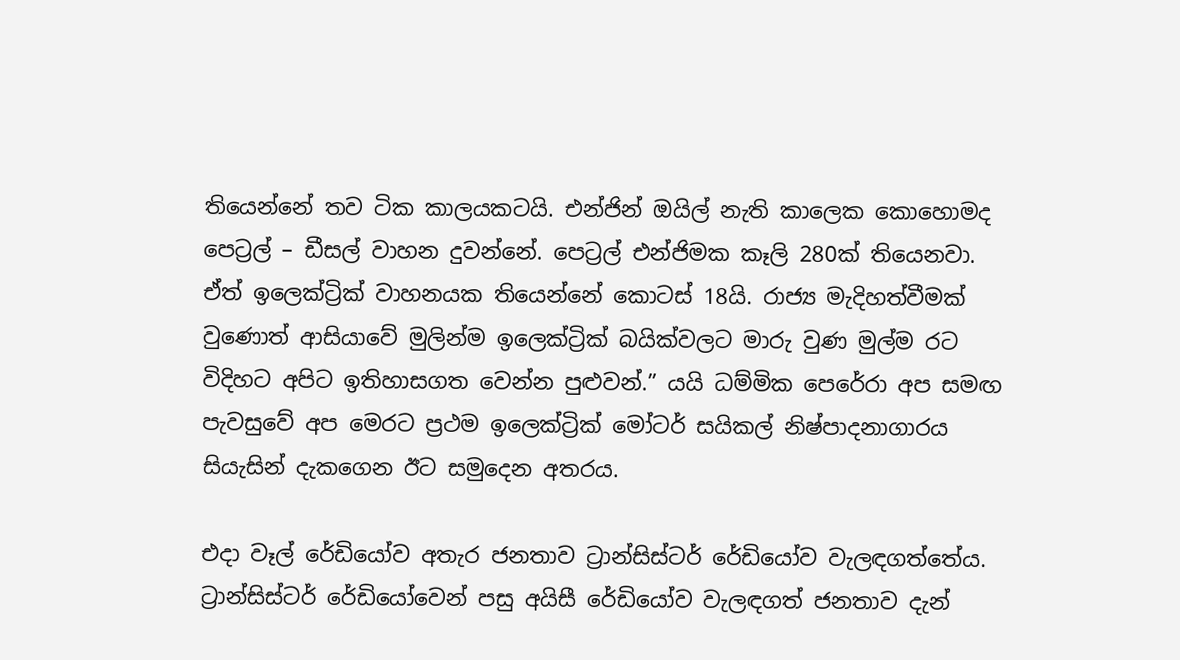තියෙන්නේ තව ටික කාලයකටයි. එන්ජින් ඔයිල් නැති කාලෙක කොහොමද පෙට්‍රල් – ඩීසල් වාහන දුවන්නේ. පෙට්‍රල් එන්ජිමක කෑලි 280ක් තියෙනවා. ඒත් ඉලෙක්ට්‍රික් වාහනයක තියෙන්නේ කොටස් 18යි. රාජ්‍ය මැදිහත්වීමක් වුණොත් ආසියාවේ මුලින්ම ඉලෙක්ට්‍රික් බයික්වලට මාරු වුණ මුල්ම රට විදිහට අපිට ඉතිහාසගත වෙන්න පුළුවන්.” යයි ධම්මික පෙරේරා අප සමඟ පැවසුවේ අප මෙරට ප්‍රථම ඉලෙක්ට්‍රික් මෝටර් සයිකල් නිෂ්පාදනාගාරය සියැසින් දැකගෙන ඊට සමුදෙන අතරය.

එදා වෑල් රේඩියෝව අතැර ජනතාව ට්‍රාන්සිස්ටර් රේඩියෝව වැලඳගත්තේය. ට්‍රාන්සිස්ටර් රේඩියෝවෙන් පසු අයිසී රේඩියෝව වැලඳගත් ජනතාව දැන්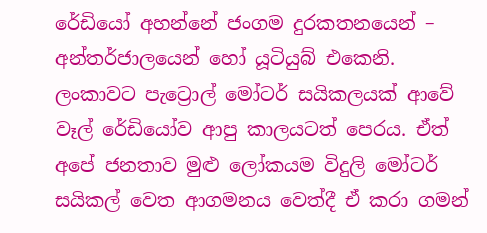රේඩියෝ අහන්නේ ජංගම දුරකතනයෙන් – අන්තර්ජාලයෙන් හෝ යූටියුබ් එකෙනි. ලංකාවට පැට්‍රොල් මෝටර් සයිකලයක් ආවේ වෑල් රේඩියෝව ආපු කාලයටත් පෙරය. ඒත් අපේ ජනතාව මුළු ලෝකයම විදුලි මෝටර් සයිකල් වෙත ආගමනය වෙත්දී ඒ කරා ගමන්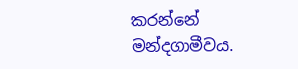කරන්නේ මන්දගාමීවය.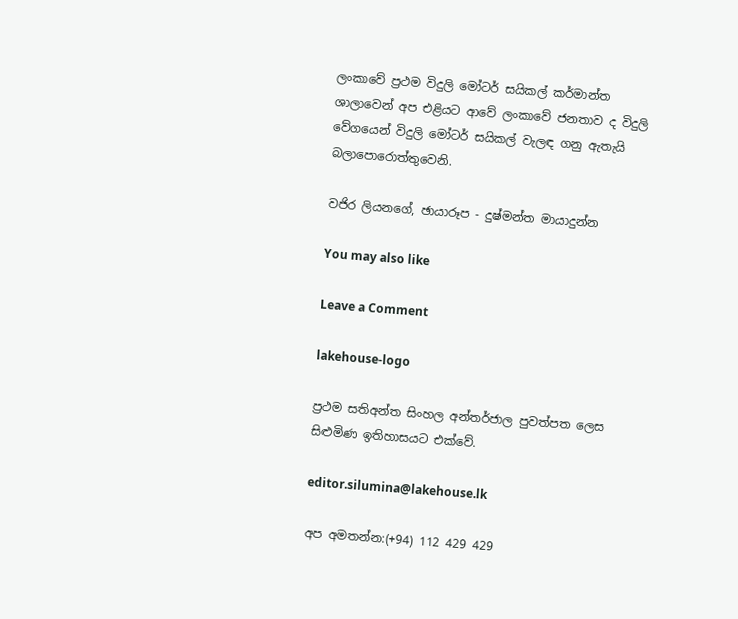ලංකාවේ ප්‍රථම විදුලි මෝටර් සයිකල් කර්මාන්ත ශාලාවෙන් අප එළියට ආවේ ලංකාවේ ජනතාව ද විදුලි වේගයෙන් විදුලි මෝටර් සයිකල් වැලඳ ගනු ඇතැයි බලාපොරොත්තුවෙනි.

වජිර ලියනගේ, ඡායාරූප - දුෂ්මන්ත මායාදුන්න

You may also like

Leave a Comment

lakehouse-logo

ප්‍රථම සතිඅන්ත සිංහල අන්තර්ජාල පුවත්පත ලෙස සිළුමිණ ඉතිහාසයට එක්වේ.

editor.silumina@lakehouse.lk

අප අමතන්න:(+94) 112 429 429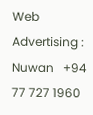Web Advertising :
Nuwan   +94 77 727 1960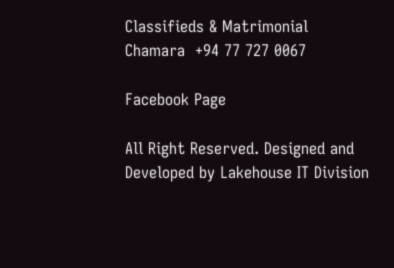Classifieds & Matrimonial
Chamara  +94 77 727 0067

Facebook Page

All Right Reserved. Designed and Developed by Lakehouse IT Division